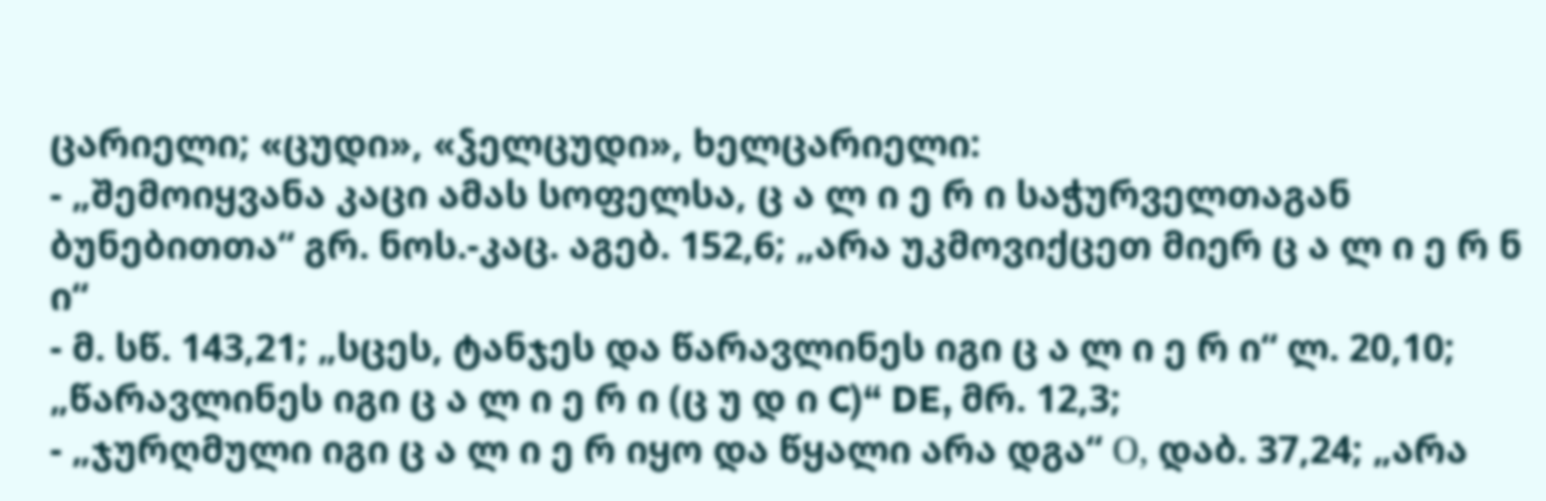ცარიელი; «ცუდი», «ჴელცუდი», ხელცარიელი:
- „შემოიყვანა კაცი ამას სოფელსა, ც ა ლ ი ე რ ი საჭურველთაგან ბუნებითთა“ გრ. ნოს.-კაც. აგებ. 152,6; „არა უკმოვიქცეთ მიერ ც ა ლ ი ე რ ნ ი“
- მ. სწ. 143,21; „სცეს, ტანჯეს და წარავლინეს იგი ც ა ლ ი ე რ ი“ ლ. 20,10; „წარავლინეს იგი ც ა ლ ი ე რ ი (ც უ დ ი C)“ DE, მრ. 12,3;
- „ჯურღმული იგი ც ა ლ ი ე რ იყო და წყალი არა დგა“ О, დაბ. 37,24; „არა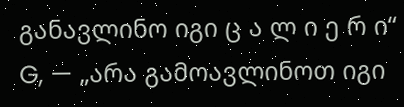განავლინო იგი ც ა ლ ი ე რ ი“ G, — „არა გამოავლინოთ იგი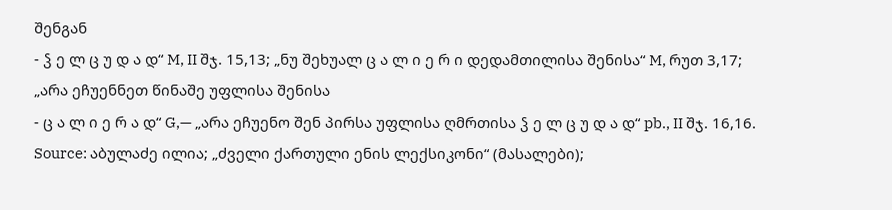შენგან
- ჴ ე ლ ც უ დ ა დ“ M, II შჯ. 15,13; „ნუ შეხუალ ც ა ლ ი ე რ ი დედამთილისა შენისა“ M, რუთ 3,17; „არა ეჩუენნეთ წინაშე უფლისა შენისა
- ც ა ლ ი ე რ ა დ“ G,— „არა ეჩუენო შენ პირსა უფლისა ღმრთისა ჴ ე ლ ც უ დ ა დ“ pb., II შჯ. 16,16.
Source: აბულაძე ილია; „ძველი ქართული ენის ლექსიკონი“ (მასალები);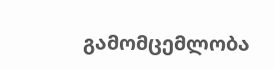გამომცემლობა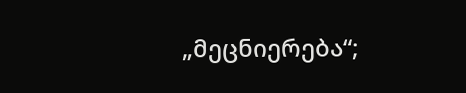„მეცნიერება“;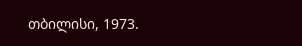თბილისი, 1973.